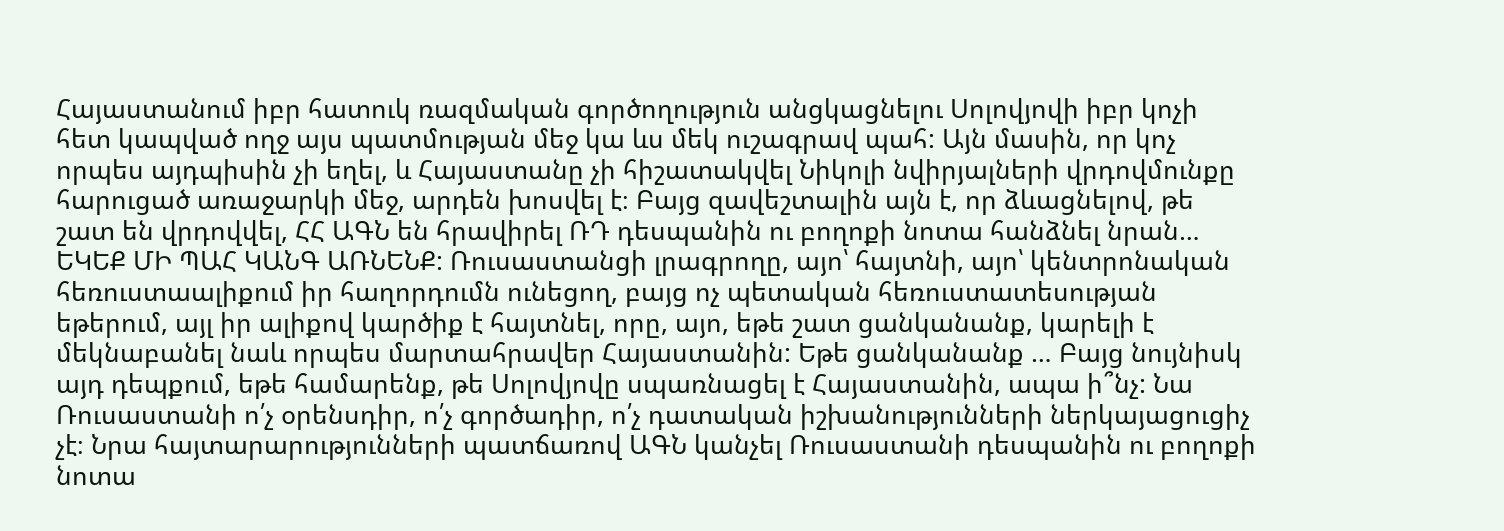Հայաստանում իբր հատուկ ռազմական գործողություն անցկացնելու Սոլովյովի իբր կոչի հետ կապված ողջ այս պատմության մեջ կա ևս մեկ ուշագրավ պահ: Այն մասին, որ կոչ որպես այդպիսին չի եղել, և Հայաստանը չի հիշատակվել Նիկոլի նվիրյալների վրդովմունքը հարուցած առաջարկի մեջ, արդեն խոսվել է։ Բայց զավեշտալին այն է, որ ձևացնելով, թե շատ են վրդովվել, ՀՀ ԱԳՆ են հրավիրել ՌԴ դեսպանին ու բողոքի նոտա հանձնել նրան…
ԵԿԵՔ ՄԻ ՊԱՀ ԿԱՆԳ ԱՌՆԵՆՔ: Ռուսաստանցի լրագրողը, այո՝ հայտնի, այո՝ կենտրոնական հեռուստաալիքում իր հաղորդումն ունեցող, բայց ոչ պետական հեռուստատեսության եթերում, այլ իր ալիքով կարծիք է հայտնել, որը, այո, եթե շատ ցանկանանք, կարելի է մեկնաբանել նաև որպես մարտահրավեր Հայաստանին: Եթե ցանկանանք … Բայց նույնիսկ այդ դեպքում, եթե համարենք, թե Սոլովյովը սպառնացել է Հայաստանին, ապա ի՞նչ: Նա Ռուսաստանի ո՛չ օրենսդիր, ո՛չ գործադիր, ո՛չ դատական իշխանությունների ներկայացուցիչ չէ։ Նրա հայտարարությունների պատճառով ԱԳՆ կանչել Ռուսաստանի դեսպանին ու բողոքի նոտա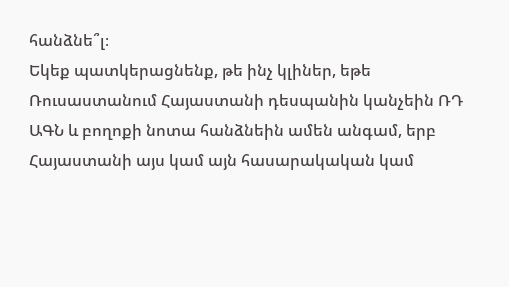հանձնե՞լ։
Եկեք պատկերացնենք, թե ինչ կլիներ, եթե Ռուսաստանում Հայաստանի դեսպանին կանչեին ՌԴ ԱԳՆ և բողոքի նոտա հանձնեին ամեն անգամ, երբ Հայաստանի այս կամ այն հասարակական կամ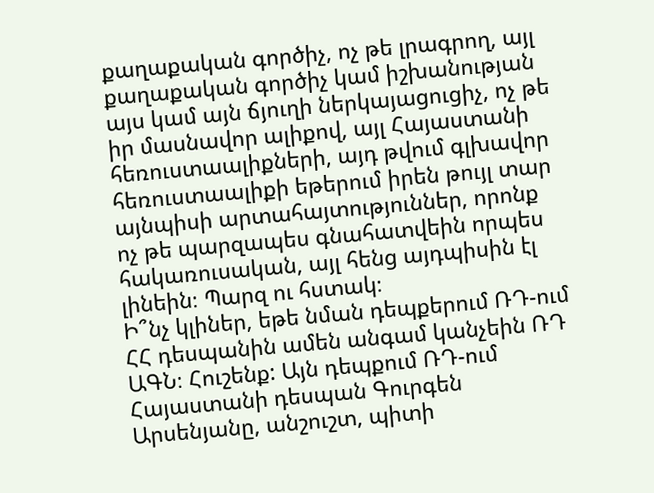քաղաքական գործիչ, ոչ թե լրագրող, այլ քաղաքական գործիչ կամ իշխանության այս կամ այն ճյուղի ներկայացուցիչ, ոչ թե իր մասնավոր ալիքով, այլ Հայաստանի հեռուստաալիքների, այդ թվում գլխավոր հեռուստաալիքի եթերում իրեն թույլ տար այնպիսի արտահայտություններ, որոնք ոչ թե պարզապես գնահատվեին որպես հակառուսական, այլ հենց այդպիսին էլ լինեին։ Պարզ ու հստակ։
Ի՞նչ կլիներ, եթե նման դեպքերում ՌԴ-ում ՀՀ դեսպանին ամեն անգամ կանչեին ՌԴ ԱԳՆ։ Հուշենք: Այն դեպքում ՌԴ-ում Հայաստանի դեսպան Գուրգեն Արսենյանը, անշուշտ, պիտի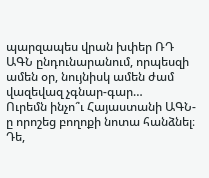պարզապես վրան խփեր ՌԴ ԱԳՆ ընդունարանում, որպեսզի ամեն օր, նույնիսկ ամեն ժամ վազեվազ չգնար-գար…
Ուրեմն ինչո՞ւ Հայաստանի ԱԳՆ-ը որոշեց բողոքի նոտա հանձնել։ Դե,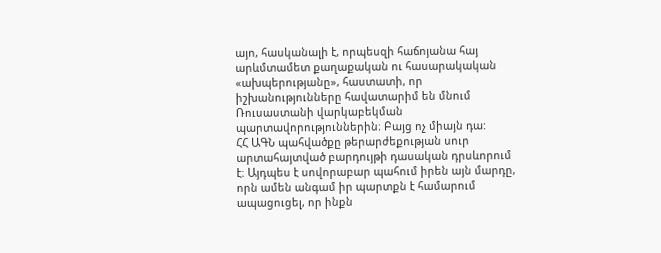այո, հասկանալի է, որպեսզի հաճոյանա հայ արևմտամետ քաղաքական ու հասարակական «ախպերությանը», հաստատի, որ իշխանությունները հավատարիմ են մնում Ռուսաստանի վարկաբեկման պարտավորություններին։ Բայց ոչ միայն դա:
ՀՀ ԱԳՆ պահվածքը թերարժեքության սուր արտահայտված բարդույթի դասական դրսևորում է։ Այդպես է սովորաբար պահում իրեն այն մարդը, որն ամեն անգամ իր պարտքն է համարում ապացուցել, որ ինքն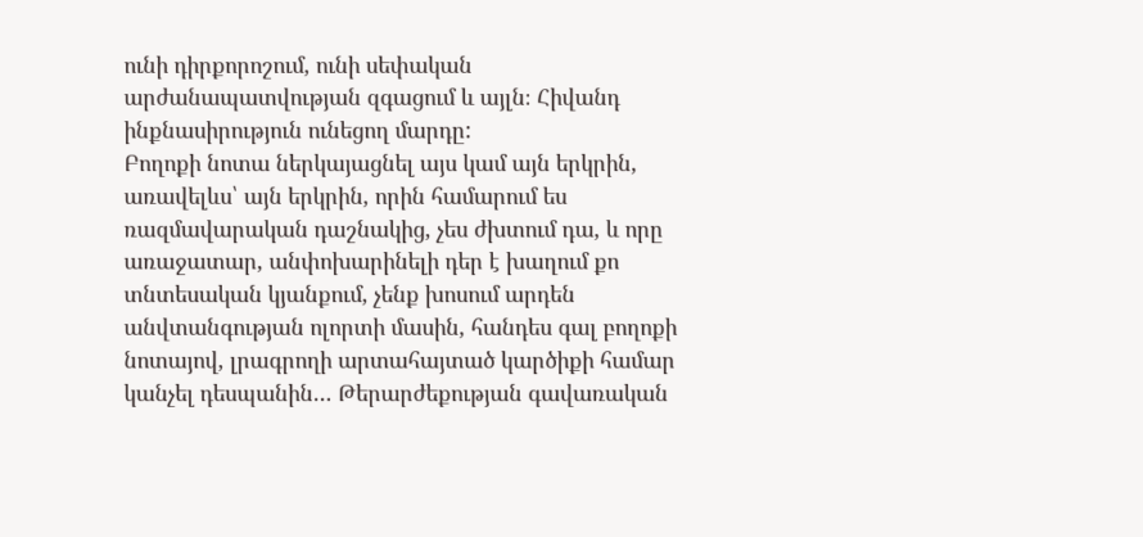ունի դիրքորոշում, ունի սեփական արժանապատվության զգացում և այլն։ Հիվանդ ինքնասիրություն ունեցող մարդը:
Բողոքի նոտա ներկայացնել այս կամ այն երկրին, առավելևս՝ այն երկրին, որին համարում ես ռազմավարական դաշնակից, չես ժխտում դա, և որը առաջատար, անփոխարինելի դեր է խաղում քո տնտեսական կյանքում, չենք խոսում արդեն անվտանգության ոլորտի մասին, հանդես գալ բողոքի նոտայով, լրագրողի արտահայտած կարծիքի համար կանչել դեսպանին… Թերարժեքության գավառական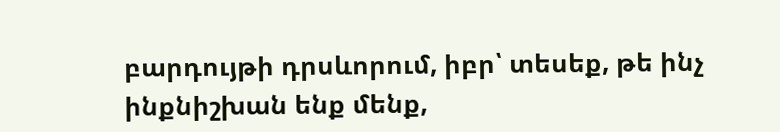բարդույթի դրսևորում, իբր՝ տեսեք, թե ինչ ինքնիշխան ենք մենք,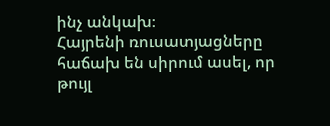ինչ անկախ։
Հայրենի ռուսատյացները հաճախ են սիրում ասել, որ թույլ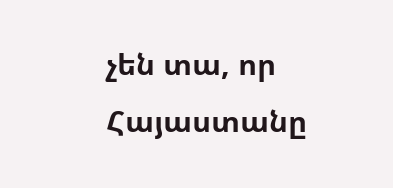չեն տա, որ Հայաստանը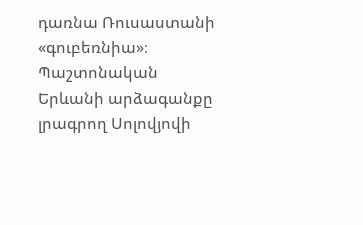դառնա Ռուսաստանի «գուբեռնիա»։ Պաշտոնական Երևանի արձագանքը լրագրող Սոլովյովի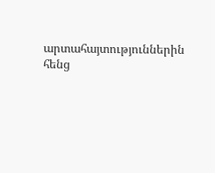արտահայտություններին հենց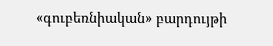«գուբեռնիական» բարդույթի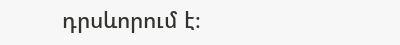դրսևորում է։